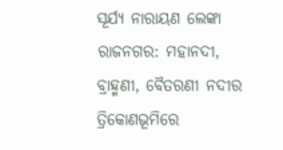ସୂର୍ଯ୍ୟ ନାରାୟଣ ଲେଙ୍କା
ରାଜନଗର: ମହାନଦୀ, ବ୍ରାହ୍ମଣୀ, ବୈତରଣୀ ନଦୀର ତ୍ରିକୋଣଭୂମିରେ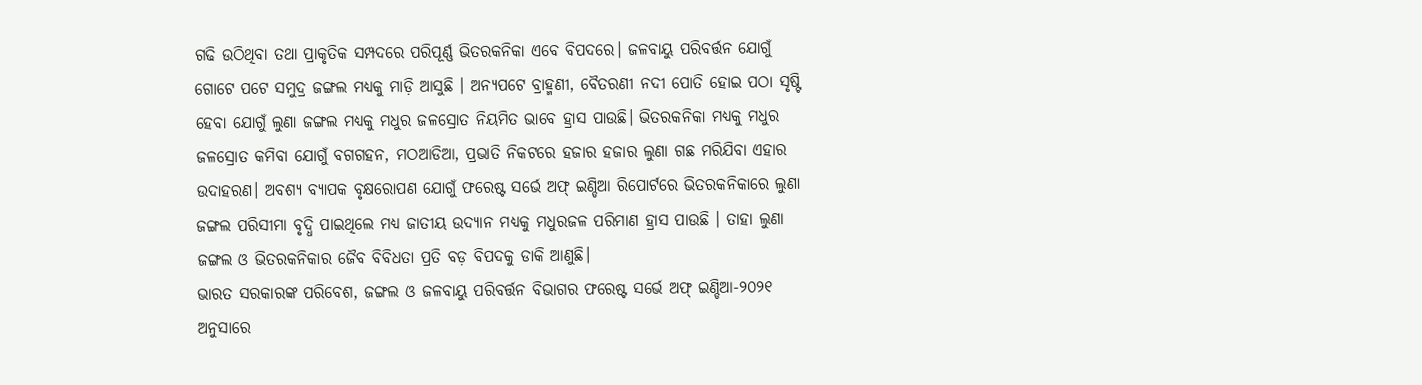ଗଢି ଉଠିଥିବା ତଥା ପ୍ରାକୃତିକ ସମ୍ପଦରେ ପରିପୂର୍ଣ୍ଣ ଭିତରକନିକା ଏବେ ବିପଦରେ। ଜଳବାୟୁ ପରିବର୍ତ୍ତନ ଯୋଗୁଁ ଗୋଟେ ପଟେ ସମୁଦ୍ର ଜଙ୍ଗଲ ମଧ୍ୟକୁ ମାଡ଼ି ଆସୁଛି । ଅନ୍ୟପଟେ ବ୍ରାହ୍ମଣୀ, ବୈତରଣୀ ନଦୀ ପୋତି ହୋଇ ପଠା ସୃଷ୍ଟି ହେବା ଯୋଗୁଁ ଲୁଣା ଜଙ୍ଗଲ ମଧ୍ୟକୁ ମଧୁର ଜଳସ୍ରୋତ ନିୟମିତ ଭାବେ ହ୍ରାସ ପାଉଛି। ଭିତରକନିକା ମଧ୍ୟକୁ ମଧୁର ଜଳସ୍ରୋତ କମିବା ଯୋଗୁଁ ବଗଗହନ, ମଠଆଡିଆ, ପ୍ରଭାତି ନିକଟରେ ହଜାର ହଜାର ଲୁଣା ଗଛ ମରିଯିବା ଏହାର ଉଦାହରଣ। ଅବଶ୍ୟ ବ୍ୟାପକ ବୃକ୍ଷରୋପଣ ଯୋଗୁଁ ଫରେଷ୍ଟ ସର୍ଭେ ଅଫ୍ ଇଣ୍ଡିଆ ରିପୋର୍ଟରେ ଭିତରକନିକାରେ ଲୁଣା ଜଙ୍ଗଲ ପରିସୀମା ବୃଦ୍ଧି ପାଇଥିଲେ ମଧ୍ୟ ଜାତୀୟ ଉଦ୍ୟାନ ମଧ୍ୟକୁ ମଧୁରଜଳ ପରିମାଣ ହ୍ରାସ ପାଉଛି । ତାହା ଲୁଣା ଜଙ୍ଗଲ ଓ ଭିତରକନିକାର ଜୈବ ବିବିଧତା ପ୍ରତି ବଡ଼ ବିପଦକୁ ଡାକି ଆଣୁଛି।
ଭାରତ ସରକାରଙ୍କ ପରିବେଶ, ଜଙ୍ଗଲ ଓ ଜଳବାୟୁ ପରିବର୍ତ୍ତନ ବିଭାଗର ଫରେଷ୍ଟ ସର୍ଭେ ଅଫ୍ ଇଣ୍ଡିଆ-୨୦୨୧ ଅନୁସାରେ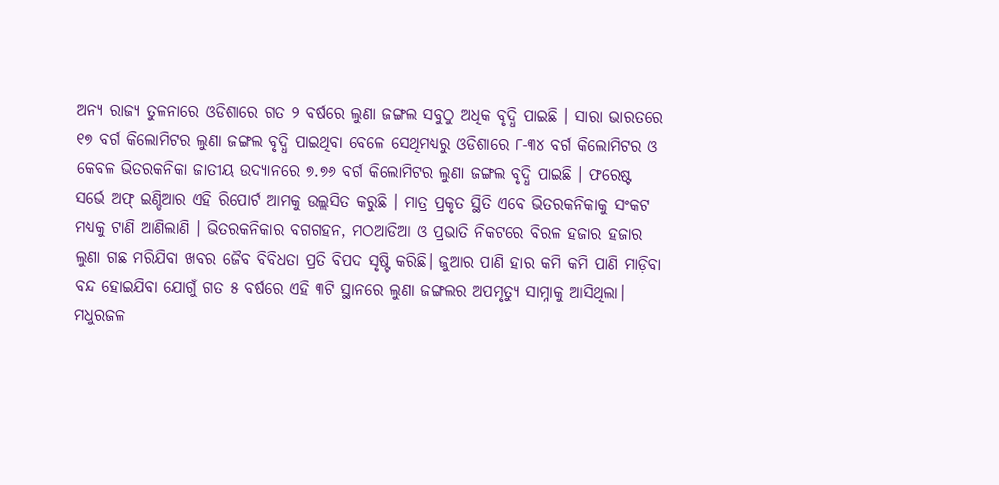ଅନ୍ୟ ରାଜ୍ୟ ତୁଳନାରେ ଓଡିଶାରେ ଗତ ୨ ବର୍ଷରେ ଲୁଣା ଜଙ୍ଗଲ ସବୁଠୁ ଅଧିକ ବୃଦ୍ଧି ପାଇଛି । ସାରା ଭାରତରେ ୧୭ ବର୍ଗ କିଲୋମିଟର ଲୁଣା ଜଙ୍ଗଲ ବୃଦ୍ଧି ପାଇଥିବା ବେଳେ ସେଥିମଧ୍ୟରୁ ଓଡିଶାରେ ୮-୩୪ ବର୍ଗ କିଲୋମିଟର ଓ କେବଳ ଭିତରକନିକା ଜାତୀୟ ଉଦ୍ୟାନରେ ୭.୭୬ ବର୍ଗ କିଲୋମିଟର ଲୁଣା ଜଙ୍ଗଲ ବୃଦ୍ଧି ପାଇଛି । ଫରେଷ୍ଟ ସର୍ଭେ ଅଫ୍ ଇଣ୍ଡିଆର ଏହି ରିପୋର୍ଟ ଆମକୁ ଉଲ୍ଲସିତ କରୁଛି । ମାତ୍ର ପ୍ରକୃତ ସ୍ଥିତି ଏବେ ଭିତରକନିକାକୁ ସଂକଟ ମଧ୍ୟକୁ ଟାଣି ଆଣିଲାଣି । ଭିତରକନିକାର ବଗଗହନ, ମଠଆଡିଆ ଓ ପ୍ରଭାତି ନିକଟରେ ବିରଳ ହଜାର ହଜାର ଲୁଣା ଗଛ ମରିଯିବା ଖବର ଜୈବ ବିବିଧତା ପ୍ରତି ବିପଦ ସୃଷ୍ଟି କରିଛି। ଜୁଆର ପାଣି ହାର କମି କମି ପାଣି ମାଡ଼ିବା ବନ୍ଦ ହୋଇଯିବା ଯୋଗୁଁ ଗତ ୫ ବର୍ଷରେ ଏହି ୩ଟି ସ୍ଥାନରେ ଲୁଣା ଜଙ୍ଗଲର ଅପମୃତ୍ୟୁ ସାମ୍ନାକୁ ଆସିଥିଲା। ମଧୁରଜଳ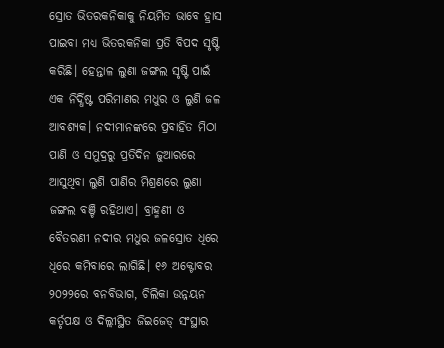ସ୍ରୋତ ଭିତରକନିକାକୁ ନିୟମିତ ଭାବେ ହ୍ରାସ ପାଇବା ମଧ୍ୟ ଭିତରକନିକା ପ୍ରତି ବିପଦ ସୃଷ୍ଟି କରିଛି। ହେନ୍ତାଳ ଲୁଣା ଜଙ୍ଗଲ ସୃଷ୍ଟି ପାଇଁ ଏକ ନିର୍ଦ୍ଧିଷ୍ଟ ପରିମାଣର ମଧୁର ଓ ଲୁଣି ଜଳ ଆବଶ୍ୟକ। ନଦୀମାନଙ୍କରେ ପ୍ରବାହିତ ମିଠା ପାଣି ଓ ସମୁଦ୍ରରୁ ପ୍ରତିଦିନ ଜୁଆରରେ ଆସୁଥିବା ଲୁଣି ପାଣିର ମିଶ୍ରଣରେ ଲୁଣା ଜଙ୍ଗଲ ବଞ୍ଚି ରହିଥାଏ। ବ୍ରାହ୍ମଣୀ ଓ ବୈତରଣୀ ନଦୀର ମଧୁର ଜଳସ୍ରୋତ ଧିରେ ଧିରେ କମିବାରେ ଲାଗିଛି। ୧୬ ଅକ୍ଟୋବର ୨୦୨୨ରେ ବନବିଭାଗ, ଚିଲିକା ଉନ୍ନୟନ କର୍ତୃପକ୍ଷ ଓ ଦିଲ୍ଲୀସ୍ଥିତ ଜିଇଜେଡ୍ ସଂସ୍ଥାର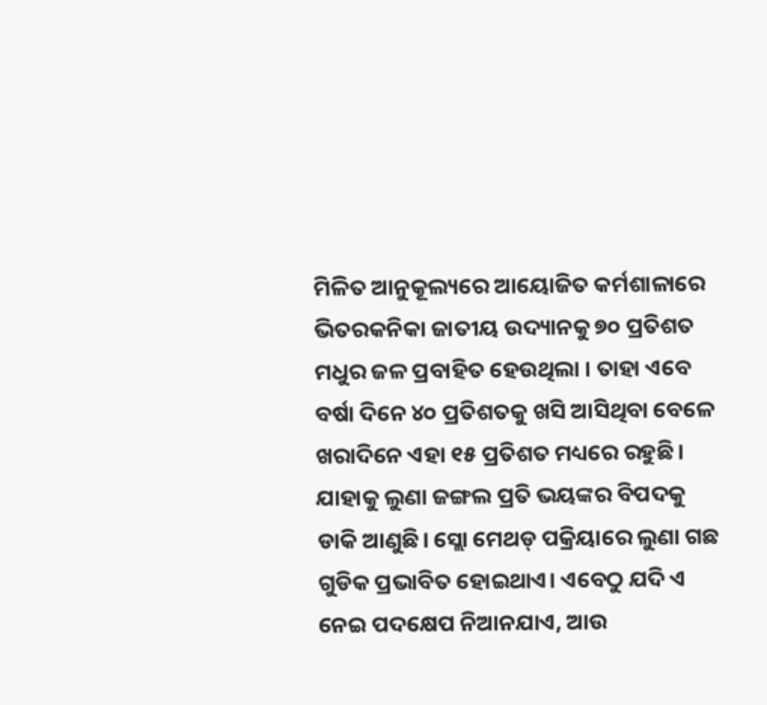ମିଳିତ ଆନୁକୂଲ୍ୟରେ ଆୟୋଜିତ କର୍ମଶାଳାରେ ଭିତରକନିକା ଜାତୀୟ ଉଦ୍ୟାନକୁ ୭୦ ପ୍ରତିଶତ ମଧୁର ଜଳ ପ୍ରବାହିତ ହେଉଥିଲା । ତାହା ଏବେ ବର୍ଷା ଦିନେ ୪୦ ପ୍ରତିଶତକୁ ଖସି ଆସିଥିବା ବେଳେ ଖରାଦିନେ ଏହା ୧୫ ପ୍ରତିଶତ ମଧ୍ୟରେ ରହୁଛି। ଯାହାକୁ ଲୁଣା ଜଙ୍ଗଲ ପ୍ରତି ଭୟଙ୍କର ବିପଦକୁ ଡାକି ଆଣୁଛି। ସ୍ଲୋ ମେଥଡ୍ ପକ୍ରିୟାରେ ଲୁଣା ଗଛ ଗୁଡିକ ପ୍ରଭାବିତ ହୋଇଥାଏ। ଏବେଠୁ ଯଦି ଏ ନେଇ ପଦକ୍ଷେପ ନିଆନଯାଏ, ଆଉ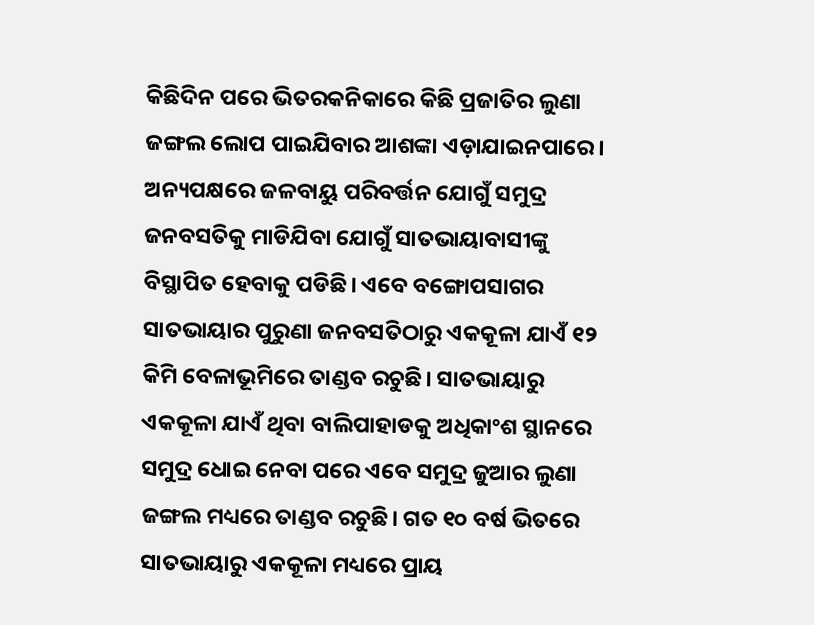କିଛିଦିନ ପରେ ଭିତରକନିକାରେ କିଛି ପ୍ରଜାତିର ଲୁଣା ଜଙ୍ଗଲ ଲୋପ ପାଇଯିବାର ଆଶଙ୍କା ଏଡ଼ାଯାଇନପାରେ।
ଅନ୍ୟପକ୍ଷରେ ଜଳବାୟୁ ପରିବର୍ତ୍ତନ ଯୋଗୁଁ ସମୁଦ୍ର ଜନବସତିକୁ ମାଡିଯିବା ଯୋଗୁଁ ସାତଭାୟାବାସୀଙ୍କୁ ବିସ୍ଥାପିତ ହେବାକୁ ପଡିଛି। ଏବେ ବଙ୍ଗୋପସାଗର ସାତଭାୟାର ପୁରୁଣା ଜନବସତିଠାରୁ ଏକକୂଳା ଯାଏଁ ୧୨ କିମି ବେଳାଭୂମିରେ ତାଣ୍ଡବ ରଚୁଛି। ସାତଭାୟାରୁ ଏକକୂଳା ଯାଏଁ ଥିବା ବାଲିପାହାଡକୁ ଅଧିକାଂଶ ସ୍ଥାନରେ ସମୁଦ୍ର ଧୋଇ ନେବା ପରେ ଏବେ ସମୁଦ୍ର ଜୁଆର ଲୁଣା ଜଙ୍ଗଲ ମଧ୍ୟରେ ତାଣ୍ଡବ ରଚୁଛି। ଗତ ୧୦ ବର୍ଷ ଭିତରେ ସାତଭାୟାରୁ ଏକକୂଳା ମଧ୍ୟରେ ପ୍ରାୟ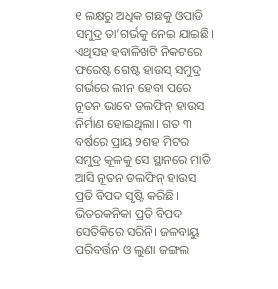୧ ଲକ୍ଷରୁ ଅଧିକ ଗଛକୁ ଓପାଡି ସମୁଦ୍ର ତା’ଗର୍ଭକୁ ନେଇ ଯାଇଛି। ଏଥିସହ ହବାଳିଖଟି ନିକଟରେ ଫରେଷ୍ଟ ଗେଷ୍ଟ ହାଉସ୍ ସମୁଦ୍ର ଗର୍ଭରେ ଲୀନ ହେବା ପରେ ନୂତନ ଭାବେ ଡଲଫିନ୍ ହାଉସ ନିର୍ମାଣ ହୋଇଥିଲା। ଗତ ୩ ବର୍ଷରେ ପ୍ରାୟ ୨ଶହ ମିଟର ସମୁଦ୍ର କୂଳକୁ ସେ ସ୍ଥାନରେ ମାଡି ଆସି ନୂତନ ଡଲଫିନ୍ ହାଉସ ପ୍ରତି ବିପଦ ସୃଷ୍ଟି କରିଛି। ଭିତରକନିକା ପ୍ରତି ବିପଦ ସେତିକିରେ ସରିନି। ଜଳବାୟୁ ପରିବର୍ତ୍ତନ ଓ ଲୁଣା ଜଙ୍ଗଲ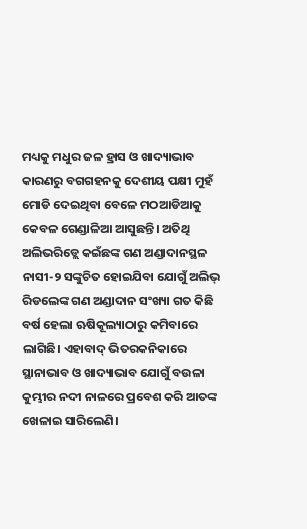ମଧ୍ୟକୁ ମଧୁର ଜଳ ହ୍ରାସ ଓ ଖାଦ୍ୟାଭାବ କାରଣରୁ ବଗଗହନକୁ ଦେଶୀୟ ପକ୍ଷୀ ମୁହଁ ମୋଡି ଦେଇଥିବା ବେଳେ ମଠଆଡିଆକୁ କେବଳ ଗେଣ୍ଡାଳିଆ ଆସୁଛନ୍ତି। ଅତିଥି ଅଲିଭରିଡ୍ଲେ କଇଁଛଙ୍କ ଗଣ ଅଣ୍ଡାଦାନସ୍ଥଳ ନାସୀ-୨ ସଙ୍କୁଚିତ ହୋଇଯିବା ଯୋଗୁଁ ଅଲିଭ୍ ରିଡଲେଙ୍କ ଗଣ ଅଣ୍ଡାଦାନ ସଂଖ୍ୟା ଗତ କିଛି ବର୍ଷ ହେଲା ଋଷିକୂଲ୍ୟାଠାରୁ କମିବାରେ ଲାଗିଛି। ଏହାବାଦ୍ ଭିତରକନିକାରେ ସ୍ଥାନାଭାବ ଓ ଖାଦ୍ୟାଭାବ ଯୋଗୁଁ ବଉଳା କୁମ୍ଭୀର ନଦୀ ନାଳରେ ପ୍ରବେଶ କରି ଆତଙ୍କ ଖେଳାଇ ସାରିଲେଣି।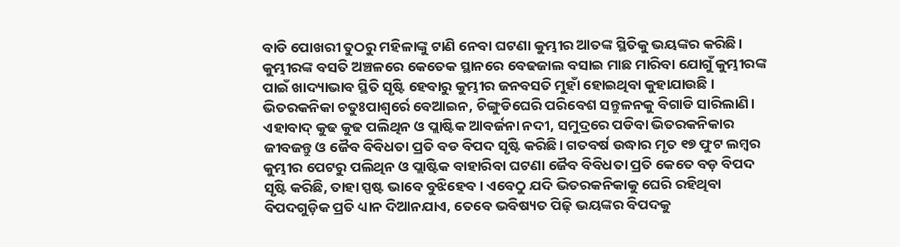ବାଡି ପୋଖରୀ ତୁଠରୁ ମହିଳାଙ୍କୁ ଟାଣି ନେବା ଘଟଣା କୁମ୍ଭୀର ଆତଙ୍କ ସ୍ଥିତିକୁ ଭୟଙ୍କର କରିଛି। କୁମ୍ଭୀରଙ୍କ ବସତି ଅଞ୍ଚଳରେ କେତେକ ସ୍ଥାନରେ ବେଢଜାଲ ବସାଇ ମାଛ ମାରିବା ଯୋଗୁଁ କୁମ୍ଭୀରଙ୍କ ପାଇଁ ଖାଦ୍ୟାଭାବ ସ୍ଥିତି ସୃଷ୍ଟି ହେବାରୁ କୁମ୍ଭୀର ଜନବସତି ମୁହାଁ ହୋଇଥିବା କୁହାଯାଉଛି । ଭିତରକନିକା ଚତୁଃପାଶ୍ୱର୍ରେ ବେଆଇନ, ଚିଙ୍ଗୁଡିଘେରି ପରିବେଶ ସନ୍ତୁଳନକୁ ବିଗାଡି ସାରିଲାଣି। ଏହାବାଦ୍ କୁଢ କୁଢ ପଲିଥିନ ଓ ପ୍ଲାଷ୍ଟିକ ଆବର୍ଜନା ନଦୀ, ସମୁଦ୍ରରେ ପଡିବା ଭିତରକନିକାର ଜୀବଜନ୍ତୁ ଓ ଜୈବ ବିବିଧତା ପ୍ରତି ବଡ ବିପଦ ସୃଷ୍ଟି କରିଛି। ଗତବର୍ଷ ଉଦ୍ଧାର ମୃତ ୧୭ ଫୁଟ ଲମ୍ବର କୁମ୍ଭୀର ପେଟରୁ ପଲିଥିନ ଓ ପ୍ଲାଷ୍ଟିକ ବାହାରିବା ଘଟଣା ଜୈବ ବିବିଧତା ପ୍ରତି କେତେ ବଡ଼ ବିପଦ ସୃଷ୍ଟି କରିଛି, ତାହା ସ୍ପଷ୍ଟ ଭାବେ ବୁଝିହେବ। ଏବେଠୁ ଯଦି ଭିତରକନିକାକୁ ଘେରି ରହିଥିବା ବିପଦଗୁଡ଼ିକ ପ୍ରତି ଧ୍ୟାନ ଦିଆନଯାଏ, ତେବେ ଭବିଷ୍ୟତ ପିଢ଼ି ଭୟଙ୍କର ବିପଦକୁ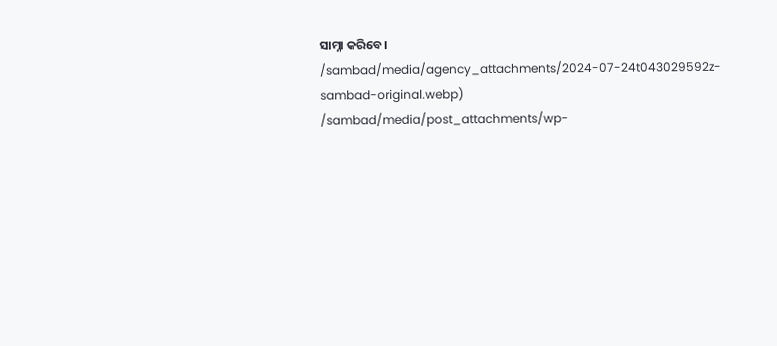ସାମ୍ନା କରିବେ।
/sambad/media/agency_attachments/2024-07-24t043029592z-sambad-original.webp)
/sambad/media/post_attachments/wp-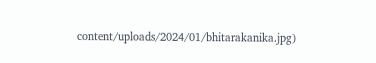content/uploads/2024/01/bhitarakanika.jpg)